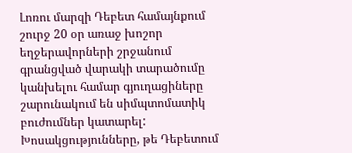Լոռու մարզի Դեբետ համայնքում շուրջ 20 օր առաջ խոշոր եղջերավորների շրջանում գրանցված վարակի տարածումը կանխելու համար գյուղացիները շարունակում են սիմպտոմատիկ բուժումներ կատարել: Խոսակցությունները, թե Դեբետում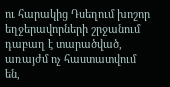ու հարակից Դսեղում խոշոր եղջերավորների շրջանում դաբաղ է տարածված, առայժմ ոչ հաստատվում են,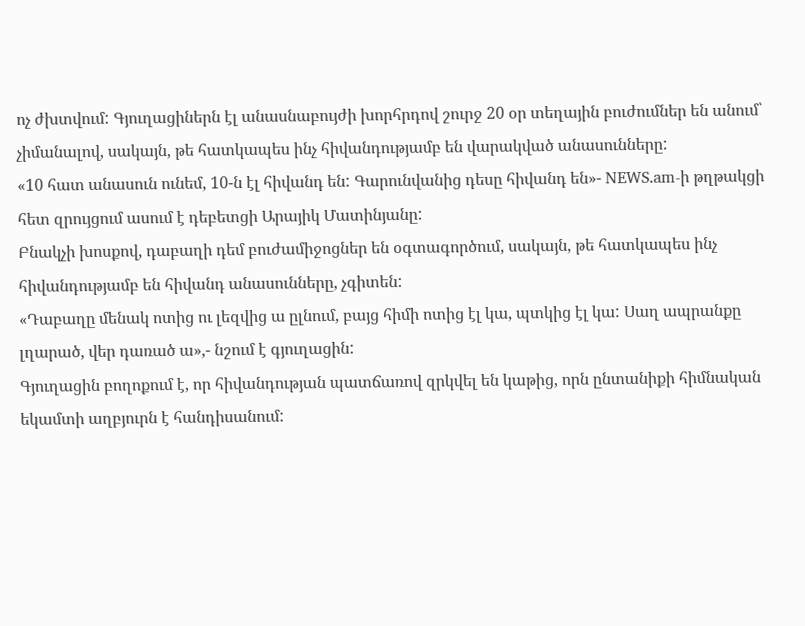ոչ ժխտվում: Գյուղացիներն էլ անասնաբույժի խորհրդով շուրջ 20 օր տեղային բուժումներ են անում՝ չիմանալով, սակայն, թե հատկապես ինչ հիվանդությամբ են վարակված անասունները:
«10 հատ անասուն ունեմ, 10-ն էլ հիվանդ են: Գարունվանից դեսը հիվանդ են»- NEWS.am-ի թղթակցի հետ զրույցում ասում է դեբետցի Արայիկ Մատինյանը:
Բնակչի խոսքով, դաբաղի դեմ բուժամիջոցներ են օգտագործում, սակայն, թե հատկապես ինչ հիվանդությամբ են հիվանդ անասունները, չգիտեն:
«Դաբաղը մենակ ոտից ու լեզվից ա ըլնում, բայց հիմի ոտից էլ կա, պտկից էլ կա: Սաղ ապրանքը լղարած, վեր դառած ա»,- նշում է գյուղացին:
Գյուղացին բողոքում է, որ հիվանդության պատճառով զրկվել են կաթից, որն ընտանիքի հիմնական եկամտի աղբյուրն է հանդիսանում: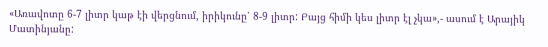«Առավոտը 6-7 լիտր կաթ էի վերցնում, իրիկունը՝ 8-9 լիտր: Բայց հիմի կես լիտր էլ չկա»,- ասում է Արայիկ Մատինյանը: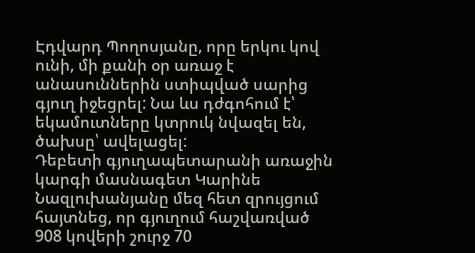Էդվարդ Պողոսյանը, որը երկու կով ունի, մի քանի օր առաջ է անասուններին ստիպված սարից գյուղ իջեցրել: Նա ևս դժգոհում է՝ եկամուտները կտրուկ նվազել են, ծախսը՝ ավելացել:
Դեբետի գյուղապետարանի առաջին կարգի մասնագետ Կարինե Նազլուխանյանը մեզ հետ զրույցում հայտնեց, որ գյուղում հաշվառված 908 կովերի շուրջ 70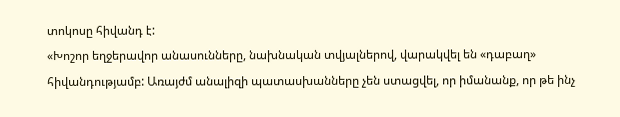տոկոսը հիվանդ է:
«Խոշոր եղջերավոր անասունները, նախնական տվյալներով, վարակվել են «դաբաղ» հիվանդությամբ: Առայժմ անալիզի պատասխանները չեն ստացվել, որ իմանանք, որ թե ինչ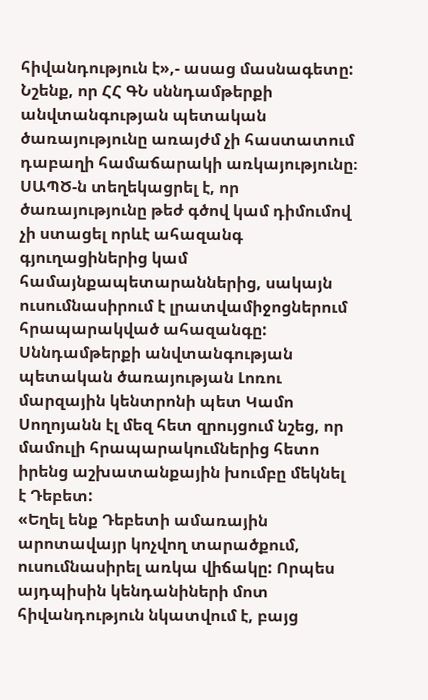հիվանդություն է»,- ասաց մասնագետը:
Նշենք, որ ՀՀ ԳՆ սննդամթերքի անվտանգության պետական ծառայությունը առայժմ չի հաստատում դաբաղի համաճարակի առկայությունը։ ՍԱՊԾ-ն տեղեկացրել է, որ ծառայությունը թեժ գծով կամ դիմումով չի ստացել որևէ ահազանգ գյուղացիներից կամ համայնքապետարաններից, սակայն ուսումնասիրում է լրատվամիջոցներում հրապարակված ահազանգը: Սննդամթերքի անվտանգության պետական ծառայության Լոռու մարզային կենտրոնի պետ Կամո Սողոյանն էլ մեզ հետ զրույցում նշեց, որ մամուլի հրապարակումներից հետո իրենց աշխատանքային խումբը մեկնել է Դեբետ:
«Եղել ենք Դեբետի ամառային արոտավայր կոչվող տարածքում, ուսումնասիրել առկա վիճակը: Որպես այդպիսին կենդանիների մոտ հիվանդություն նկատվում է, բայց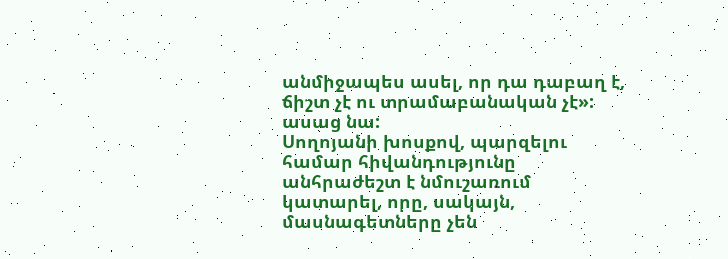անմիջապես ասել, որ դա դաբաղ է, ճիշտ չէ ու տրամաբանական չէ»: ասաց նա:
Սողոյանի խոսքով, պարզելու համար հիվանդությունը անհրաժեշտ է նմուշառում կատարել, որը, սակայն, մասնագետները չեն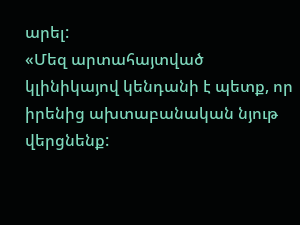արել:
«Մեզ արտահայտված կլինիկայով կենդանի է պետք, որ իրենից ախտաբանական նյութ վերցնենք: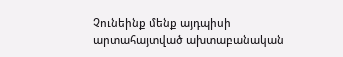Չունեինք մենք այդպիսի արտահայտված ախտաբանական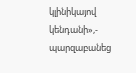կլինիկայով կենդանի»,- պարզաբանեց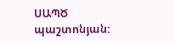ՍԱՊԾ պաշտոնյան: